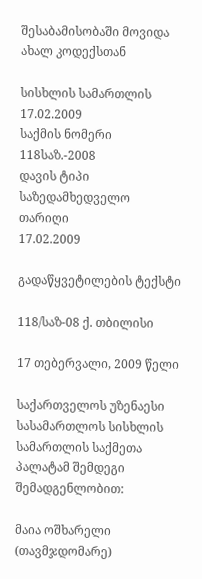შესაბამისობაში მოვიდა ახალ კოდექსთან

სისხლის სამართლის 17.02.2009
საქმის ნომერი
118საზ.-2008
დავის ტიპი
საზედამხედველო
თარიღი
17.02.2009

გადაწყვეტილების ტექსტი

118/საზ-08 ქ. თბილისი

17 თებერვალი, 2009 წელი

საქართველოს უზენაესი სასამართლოს სისხლის სამართლის საქმეთა პალატამ შემდეგი შემადგენლობით:

მაია ოშხარელი (თავმჯდომარე)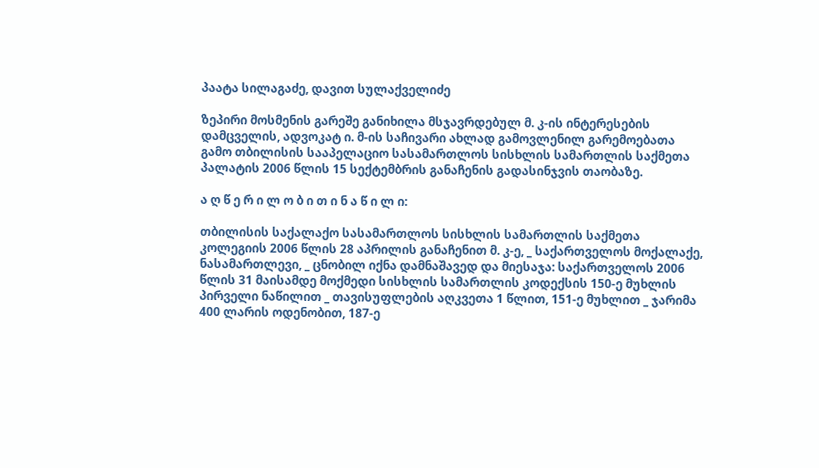პაატა სილაგაძე, დავით სულაქველიძე

ზეპირი მოსმენის გარეშე განიხილა მსჯავრდებულ მ. კ-ის ინტერესების დამცველის, ადვოკატ ი. მ-ის საჩივარი ახლად გამოვლენილ გარემოებათა გამო თბილისის სააპელაციო სასამართლოს სისხლის სამართლის საქმეთა პალატის 2006 წლის 15 სექტემბრის განაჩენის გადასინჯვის თაობაზე.

ა ღ წ ე რ ი ლ ო ბ ი თ ი ნ ა წ ი ლ ი:

თბილისის საქალაქო სასამართლოს სისხლის სამართლის საქმეთა კოლეგიის 2006 წლის 28 აპრილის განაჩენით მ. კ-ე, _ საქართველოს მოქალაქე, ნასამართლევი, _ ცნობილ იქნა დამნაშავედ და მიესაჯა: საქართველოს 2006 წლის 31 მაისამდე მოქმედი სისხლის სამართლის კოდექსის 150-ე მუხლის პირველი ნაწილით _ თავისუფლების აღკვეთა 1 წლით, 151-ე მუხლით _ ჯარიმა 400 ლარის ოდენობით, 187-ე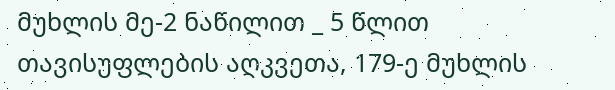მუხლის მე-2 ნაწილით _ 5 წლით თავისუფლების აღკვეთა, 179-ე მუხლის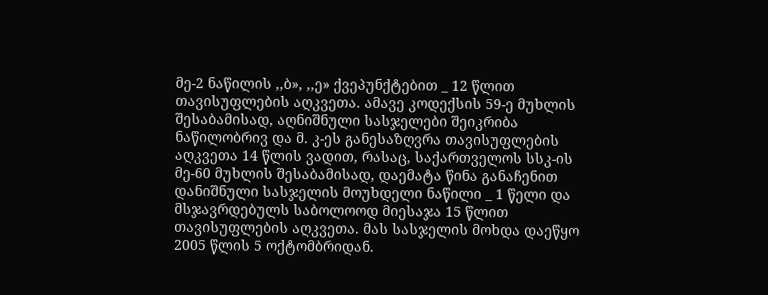მე-2 ნაწილის ,,ბ», ,,ე» ქვეპუნქტებით _ 12 წლით თავისუფლების აღკვეთა. ამავე კოდექსის 59-ე მუხლის შესაბამისად, აღნიშნული სასჯელები შეიკრიბა ნაწილობრივ და მ. კ-ეს განესაზღვრა თავისუფლების აღკვეთა 14 წლის ვადით, რასაც, საქართველოს სსკ-ის მე-60 მუხლის შესაბამისად, დაემატა წინა განაჩენით დანიშნული სასჯელის მოუხდელი ნაწილი _ 1 წელი და მსჯავრდებულს საბოლოოდ მიესაჯა 15 წლით თავისუფლების აღკვეთა. მას სასჯელის მოხდა დაეწყო 2005 წლის 5 ოქტომბრიდან.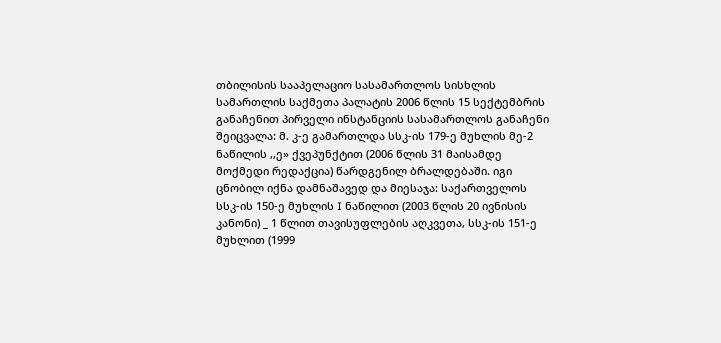თბილისის სააპელაციო სასამართლოს სისხლის სამართლის საქმეთა პალატის 2006 წლის 15 სექტემბრის განაჩენით პირველი ინსტანციის სასამართლოს განაჩენი შეიცვალა: მ. კ-ე გამართლდა სსკ-ის 179-ე მუხლის მე-2 ნაწილის ,,ე» ქვეპუნქტით (2006 წლის 31 მაისამდე მოქმედი რედაქცია) წარდგენილ ბრალდებაში. იგი ცნობილ იქნა დამნაშავედ და მიესაჯა: საქართველოს სსკ-ის 150-ე მუხლის I ნაწილით (2003 წლის 20 ივნისის კანონი) _ 1 წლით თავისუფლების აღკვეთა, სსკ-ის 151-ე მუხლით (1999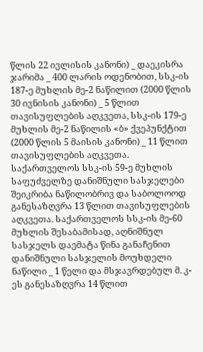წლის 22 ივლისის კანონი) _ დაეკისრა ჯარიმა _ 400 ლარის ოდენობით, სსკ-ის 187-ე მუხლის მე-2 ნაწილით (2000 წლის 30 ივნისის კანონი) _ 5 წლით თავისუფლების აღკვეთა, სსკ-ის 179-ე მუხლის მე-2 ნაწილის «ბ» ქვეპუნქტით (2000 წლის 5 მაისის კანონი) _ 11 წლით თავისუფლების აღკვეთა. საქართველოს სსკ-ის 59-ე მუხლის საფუძველზე დანიშნული სასჯელები შეიკრიბა ნაწილობრივ და საბოლოოდ განესაზღვრა 13 წლით თავისუფლების აღკვეთა. საქართველოს სსკ-ის მე-60 მუხლის შესაბამისად, აღნიშნულ სასჯელს დაემატა წინა განაჩენით დანიშნული სასჯელის მოუხდელი ნაწილი _ 1 წელი და მსჯავრდებულ მ. კ-ეს განესაზღვრა 14 წლით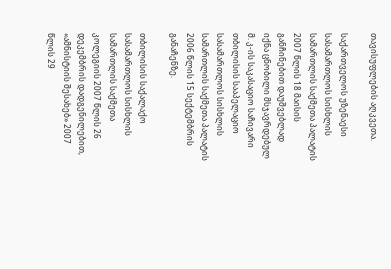თავისუფლების აღკვეთა.

საქართველოს უზენაესი სასამართლოს სისხლის სამართლის საქმეთა პალატის 2007 წლის 18 მაისის განჩინებით დაუშვებლად იქნა ცნობილი მსჯავრდებულ მ. კ-ის საკასაციო საჩივარი თბილისის სააპელაციო სასამართლოს სისხლის სამართლის საქმეთა პალატის 2006 წლის 15 სექტემბრის განაჩენზე.

თბილისის საქალაქო სასამართლოს სისხლის სამართლის საქმეთა კოლეგიის 2007 წლის 26 დეკემბრის დადგენილებით, «ამნისტიის შესახებ» 2007 წლის 29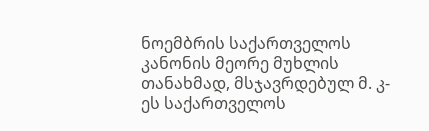ნოემბრის საქართველოს კანონის მეორე მუხლის თანახმად, მსჯავრდებულ მ. კ-ეს საქართველოს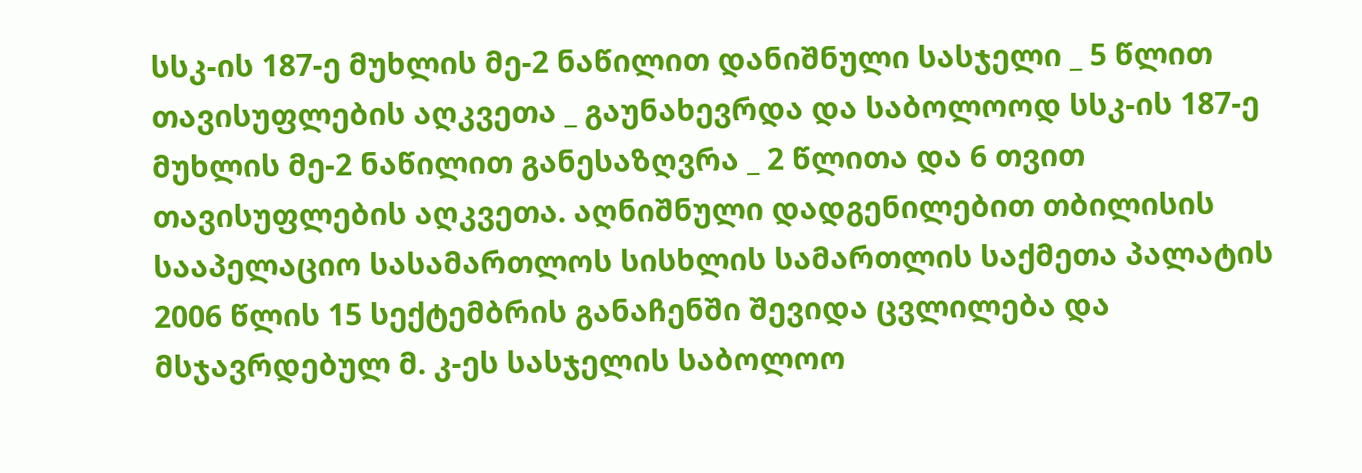სსკ-ის 187-ე მუხლის მე-2 ნაწილით დანიშნული სასჯელი _ 5 წლით თავისუფლების აღკვეთა _ გაუნახევრდა და საბოლოოდ სსკ-ის 187-ე მუხლის მე-2 ნაწილით განესაზღვრა _ 2 წლითა და 6 თვით თავისუფლების აღკვეთა. აღნიშნული დადგენილებით თბილისის სააპელაციო სასამართლოს სისხლის სამართლის საქმეთა პალატის 2006 წლის 15 სექტემბრის განაჩენში შევიდა ცვლილება და მსჯავრდებულ მ. კ-ეს სასჯელის საბოლოო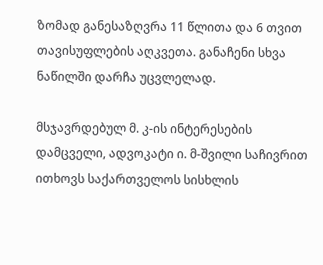ზომად განესაზღვრა 11 წლითა და 6 თვით თავისუფლების აღკვეთა. განაჩენი სხვა ნაწილში დარჩა უცვლელად.

მსჯავრდებულ მ. კ-ის ინტერესების დამცველი, ადვოკატი ი. მ-შვილი საჩივრით ითხოვს საქართველოს სისხლის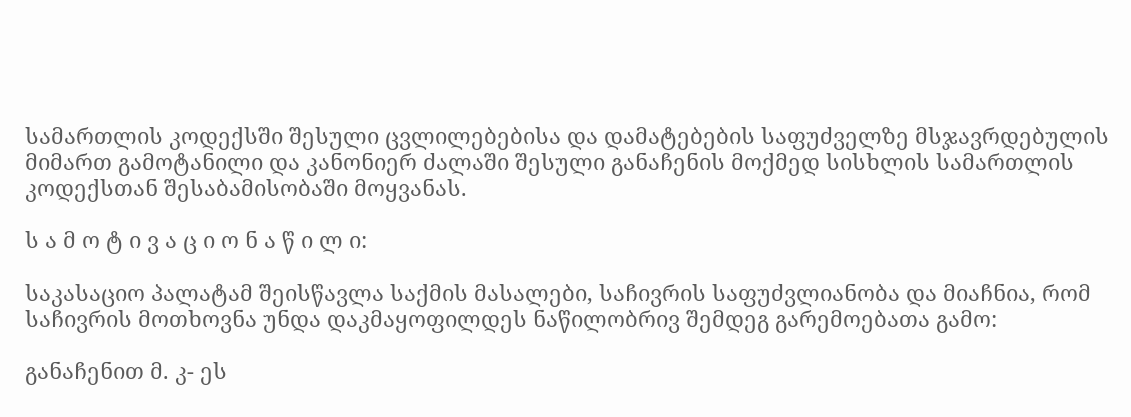სამართლის კოდექსში შესული ცვლილებებისა და დამატებების საფუძველზე მსჯავრდებულის მიმართ გამოტანილი და კანონიერ ძალაში შესული განაჩენის მოქმედ სისხლის სამართლის კოდექსთან შესაბამისობაში მოყვანას.

ს ა მ ო ტ ი ვ ა ც ი ო ნ ა წ ი ლ ი:

საკასაციო პალატამ შეისწავლა საქმის მასალები, საჩივრის საფუძვლიანობა და მიაჩნია, რომ საჩივრის მოთხოვნა უნდა დაკმაყოფილდეს ნაწილობრივ შემდეგ გარემოებათა გამო:

განაჩენით მ. კ- ეს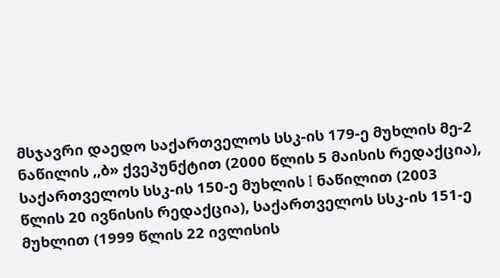მსჯავრი დაედო საქართველოს სსკ-ის 179-ე მუხლის მე-2 ნაწილის ,,ბ» ქვეპუნქტით (2000 წლის 5 მაისის რედაქცია), საქართველოს სსკ-ის 150-ე მუხლის I ნაწილით (2003 წლის 20 ივნისის რედაქცია), საქართველოს სსკ-ის 151-ე მუხლით (1999 წლის 22 ივლისის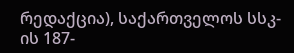რედაქცია), საქართველოს სსკ-ის 187-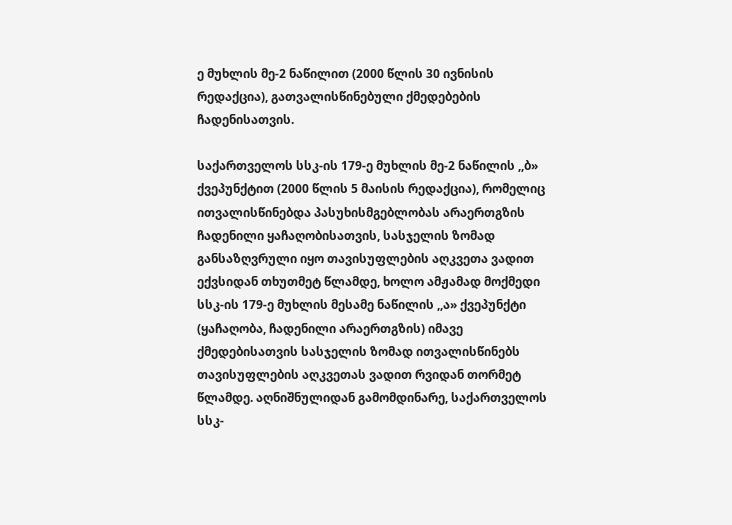ე მუხლის მე-2 ნაწილით (2000 წლის 30 ივნისის რედაქცია), გათვალისწინებული ქმედებების ჩადენისათვის.

საქართველოს სსკ-ის 179-ე მუხლის მე-2 ნაწილის ,,ბ» ქვეპუნქტით (2000 წლის 5 მაისის რედაქცია), რომელიც ითვალისწინებდა პასუხისმგებლობას არაერთგზის ჩადენილი ყაჩაღობისათვის, სასჯელის ზომად განსაზღვრული იყო თავისუფლების აღკვეთა ვადით ექვსიდან თხუთმეტ წლამდე, ხოლო ამჟამად მოქმედი სსკ-ის 179-ე მუხლის მესამე ნაწილის ,,ა» ქვეპუნქტი (ყაჩაღობა, ჩადენილი არაერთგზის) იმავე ქმედებისათვის სასჯელის ზომად ითვალისწინებს თავისუფლების აღკვეთას ვადით რვიდან თორმეტ წლამდე. აღნიშნულიდან გამომდინარე, საქართველოს სსკ-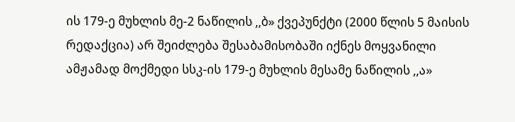ის 179-ე მუხლის მე-2 ნაწილის ,,ბ» ქვეპუნქტი (2000 წლის 5 მაისის რედაქცია) არ შეიძლება შესაბამისობაში იქნეს მოყვანილი ამჟამად მოქმედი სსკ-ის 179-ე მუხლის მესამე ნაწილის ,,ა»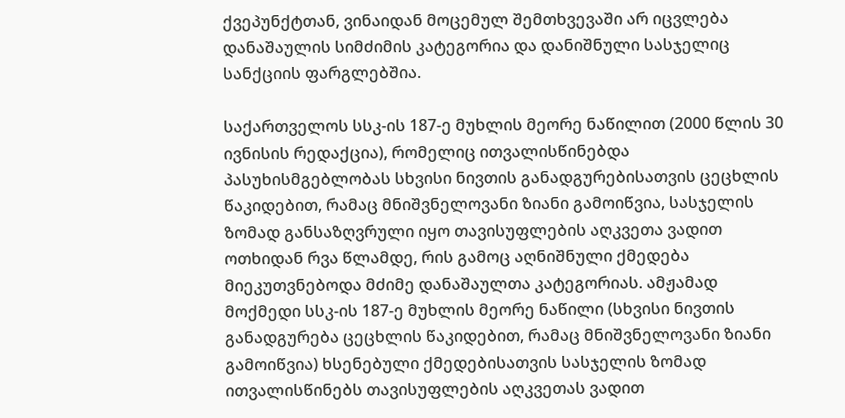ქვეპუნქტთან, ვინაიდან მოცემულ შემთხვევაში არ იცვლება დანაშაულის სიმძიმის კატეგორია და დანიშნული სასჯელიც სანქციის ფარგლებშია.

საქართველოს სსკ-ის 187-ე მუხლის მეორე ნაწილით (2000 წლის 30 ივნისის რედაქცია), რომელიც ითვალისწინებდა პასუხისმგებლობას სხვისი ნივთის განადგურებისათვის ცეცხლის წაკიდებით, რამაც მნიშვნელოვანი ზიანი გამოიწვია, სასჯელის ზომად განსაზღვრული იყო თავისუფლების აღკვეთა ვადით ოთხიდან რვა წლამდე, რის გამოც აღნიშნული ქმედება მიეკუთვნებოდა მძიმე დანაშაულთა კატეგორიას. ამჟამად მოქმედი სსკ-ის 187-ე მუხლის მეორე ნაწილი (სხვისი ნივთის განადგურება ცეცხლის წაკიდებით, რამაც მნიშვნელოვანი ზიანი გამოიწვია) ხსენებული ქმედებისათვის სასჯელის ზომად ითვალისწინებს თავისუფლების აღკვეთას ვადით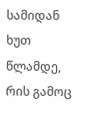სამიდან ხუთ წლამდე, რის გამოც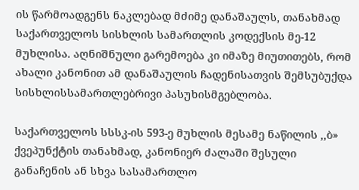ის წარმოადგენს ნაკლებად მძიმე დანაშაულს, თანახმად საქართველოს სისხლის სამართლის კოდექსის მე-12 მუხლისა. აღნიშნული გარემოება კი იმაზე მიუთითებს, რომ ახალი კანონით ამ დანაშაულის ჩადენისათვის შემსუბუქდა სისხლისსამართლებრივი პასუხისმგებლობა.

საქართველოს სსსკ-ის 593-ე მუხლის მესამე ნაწილის ,,ბ» ქვეპუნქტის თანახმად, კანონიერ ძალაში შესული განაჩენის ან სხვა სასამართლო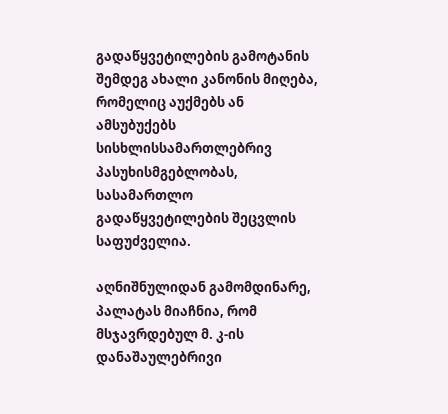გადაწყვეტილების გამოტანის შემდეგ ახალი კანონის მიღება, რომელიც აუქმებს ან ამსუბუქებს სისხლისსამართლებრივ პასუხისმგებლობას, სასამართლო გადაწყვეტილების შეცვლის საფუძველია.

აღნიშნულიდან გამომდინარე, პალატას მიაჩნია, რომ მსჯავრდებულ მ. კ-ის დანაშაულებრივი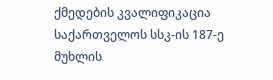ქმედების კვალიფიკაცია საქართველოს სსკ-ის 187-ე მუხლის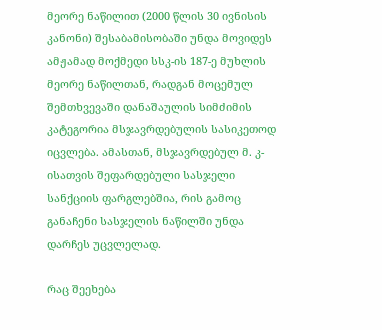მეორე ნაწილით (2000 წლის 30 ივნისის კანონი) შესაბამისობაში უნდა მოვიდეს ამჟამად მოქმედი სსკ-ის 187-ე მუხლის მეორე ნაწილთან, რადგან მოცემულ შემთხვევაში დანაშაულის სიმძიმის კატეგორია მსჯავრდებულის სასიკეთოდ იცვლება. ამასთან, მსჯავრდებულ მ. კ-ისათვის შეფარდებული სასჯელი სანქციის ფარგლებშია, რის გამოც განაჩენი სასჯელის ნაწილში უნდა დარჩეს უცვლელად.

რაც შეეხება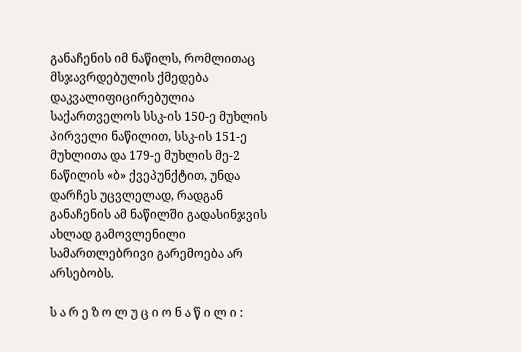განაჩენის იმ ნაწილს, რომლითაც მსჯავრდებულის ქმედება დაკვალიფიცირებულია საქართველოს სსკ-ის 150-ე მუხლის პირველი ნაწილით, სსკ-ის 151-ე მუხლითა და 179-ე მუხლის მე-2 ნაწილის «ბ» ქვეპუნქტით, უნდა დარჩეს უცვლელად, რადგან განაჩენის ამ ნაწილში გადასინჯვის ახლად გამოვლენილი სამართლებრივი გარემოება არ არსებობს.

ს ა რ ე ზ ო ლ უ ც ი ო ნ ა წ ი ლ ი :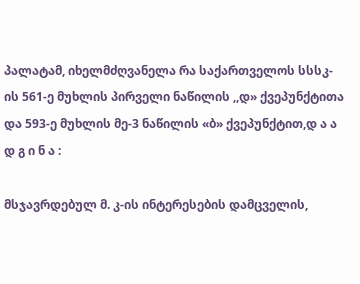პალატამ, იხელმძღვანელა რა საქართველოს სსსკ-ის 561-ე მუხლის პირველი ნაწილის ,,დ» ქვეპუნქტითა და 593-ე მუხლის მე-3 ნაწილის «ბ» ქვეპუნქტით,დ ა ა დ გ ი ნ ა :

მსჯავრდებულ მ. კ-ის ინტერესების დამცველის,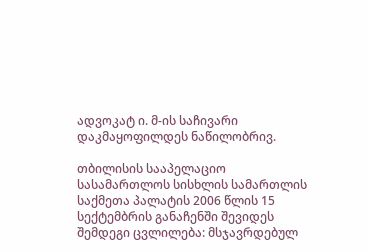ადვოკატ ი. მ-ის საჩივარი დაკმაყოფილდეს ნაწილობრივ.

თბილისის სააპელაციო სასამართლოს სისხლის სამართლის საქმეთა პალატის 2006 წლის 15 სექტემბრის განაჩენში შევიდეს შემდეგი ცვლილება: მსჯავრდებულ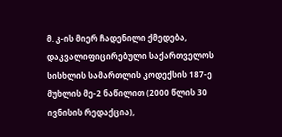მ. კ-ის მიერ ჩადენილი ქმედება, დაკვალიფიცირებული საქართველოს სისხლის სამართლის კოდექსის 187-ე მუხლის მე-2 ნაწილით (2000 წლის 30 ივნისის რედაქცია),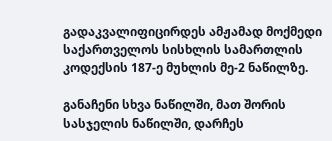გადაკვალიფიცირდეს ამჟამად მოქმედი საქართველოს სისხლის სამართლის კოდექსის 187-ე მუხლის მე-2 ნაწილზე.

განაჩენი სხვა ნაწილში, მათ შორის სასჯელის ნაწილში, დარჩეს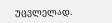უცვლელად.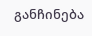განჩინება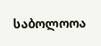საბოლოოა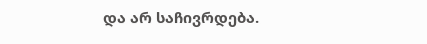და არ საჩივრდება.